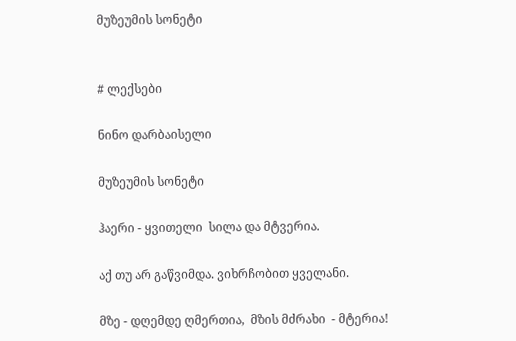მუზეუმის სონეტი


# ლექსები

ნინო დარბაისელი

მუზეუმის სონეტი

ჰაერი - ყვითელი  სილა და მტვერია.

აქ თუ არ გაწვიმდა. ვიხრჩობით ყველანი.

მზე - დღემდე ღმერთია,  მზის მძრახი  - მტერია!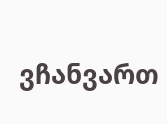ვჩანვართ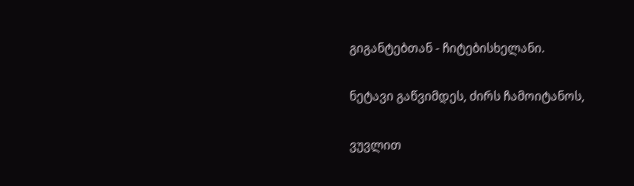გიგანტებთან - ჩიტებისხელანი.

ნეტავი გაწვიმდეს, ძირს ჩამოიტანოს,

ვუვლით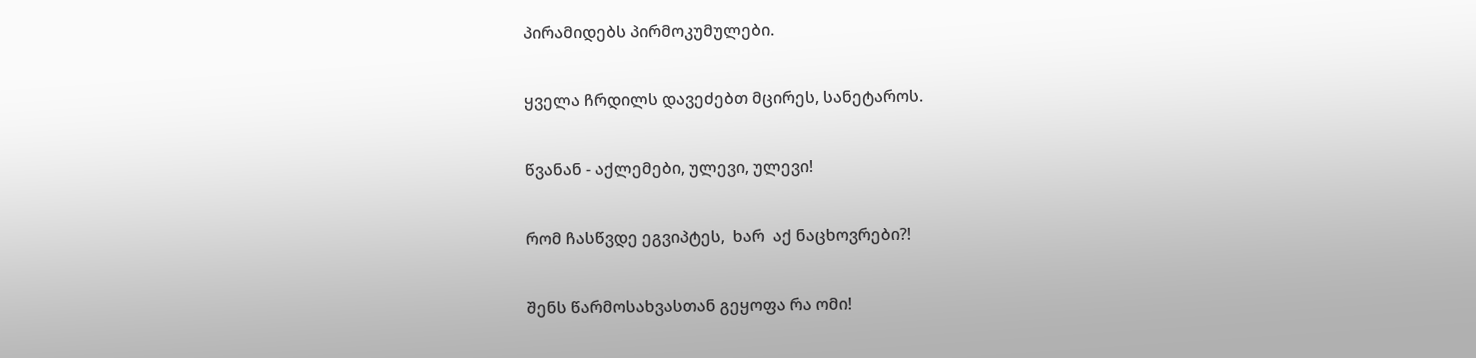პირამიდებს პირმოკუმულები.

ყველა ჩრდილს დავეძებთ მცირეს, სანეტაროს.

წვანან - აქლემები, ულევი, ულევი!

რომ ჩასწვდე ეგვიპტეს,  ხარ  აქ ნაცხოვრები?!

შენს წარმოსახვასთან გეყოფა რა ომი!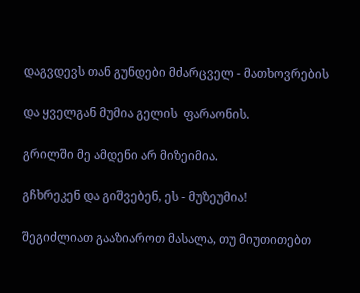დაგვდევს თან გუნდები მძარცველ - მათხოვრების

და ყველგან მუმია გელის  ფარაონის.

გრილში მე ამდენი არ მიზეიმია.

გჩხრეკენ და გიშვებენ, ეს - მუზეუმია!

შეგიძლიათ გააზიაროთ მასალა, თუ მიუთითებთ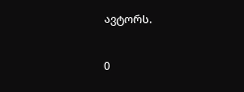ავტორს.

0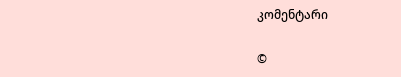კომენტარი

©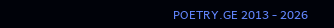POETRY.GE 2013 - 2026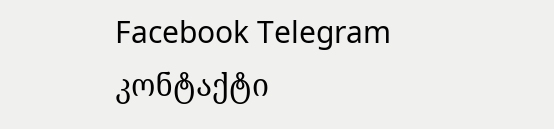Facebook Telegram კონტაქტი